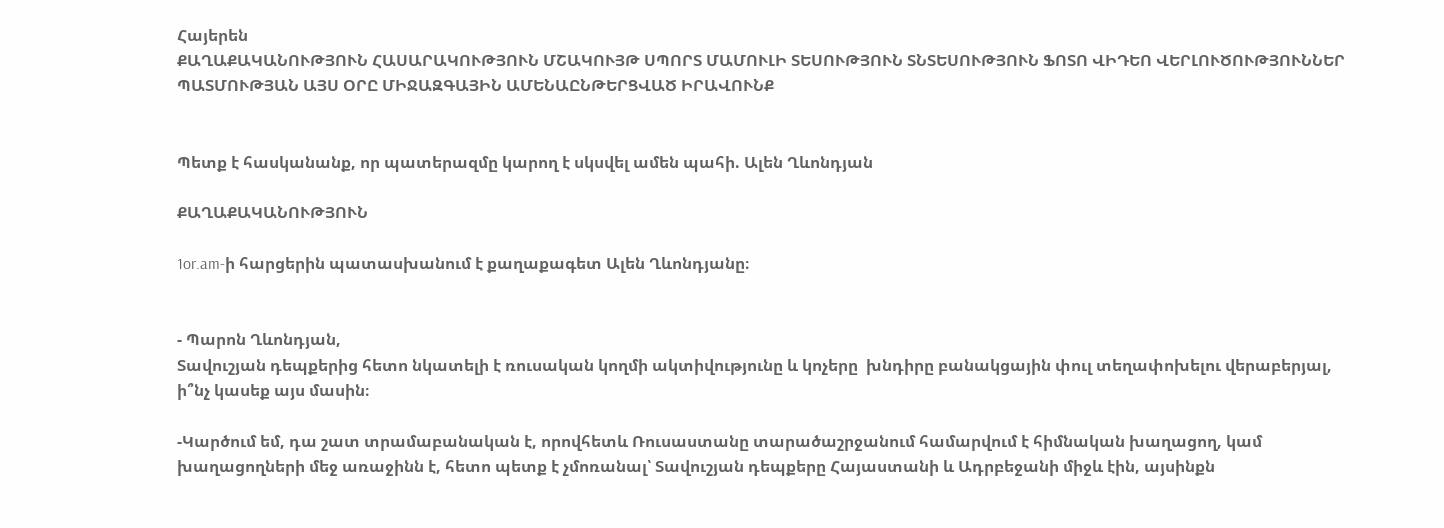Հայերեն
ՔԱՂԱՔԱԿԱՆՈՒԹՅՈՒՆ ՀԱՍԱՐԱԿՈՒԹՅՈՒՆ ՄՇԱԿՈՒՅԹ ՍՊՈՐՏ ՄԱՄՈՒԼԻ ՏԵՍՈՒԹՅՈՒՆ ՏՆՏԵՍՈՒԹՅՈՒՆ ՖՈՏՈ ՎԻԴԵՈ ՎԵՐԼՈՒԾՈՒԹՅՈՒՆՆԵՐ ՊԱՏՄՈՒԹՅԱՆ ԱՅՍ ՕՐԸ ՄԻՋԱԶԳԱՅԻՆ ԱՄԵՆԱԸՆԹԵՐՑՎԱԾ ԻՐԱՎՈՒՆՔ


Պետք է հասկանանք, որ պատերազմը կարող է սկսվել ամեն պահի. Ալեն Ղևոնդյան

ՔԱՂԱՔԱԿԱՆՈՒԹՅՈՒՆ

1or.am-ի հարցերին պատասխանում է քաղաքագետ Ալեն Ղևոնդյանը։


- Պարոն Ղևոնդյան,
Տավուշյան դեպքերից հետո նկատելի է ռուսական կողմի ակտիվությունը և կոչերը  խնդիրը բանակցային փուլ տեղափոխելու վերաբերյալ, ի՞նչ կասեք այս մասին։

-Կարծում եմ, դա շատ տրամաբանական է, որովհետև Ռուսաստանը տարածաշրջանում համարվում է հիմնական խաղացող, կամ խաղացողների մեջ առաջինն է, հետո պետք է չմոռանալ՝ Տավուշյան դեպքերը Հայաստանի և Ադրբեջանի միջև էին, այսինքն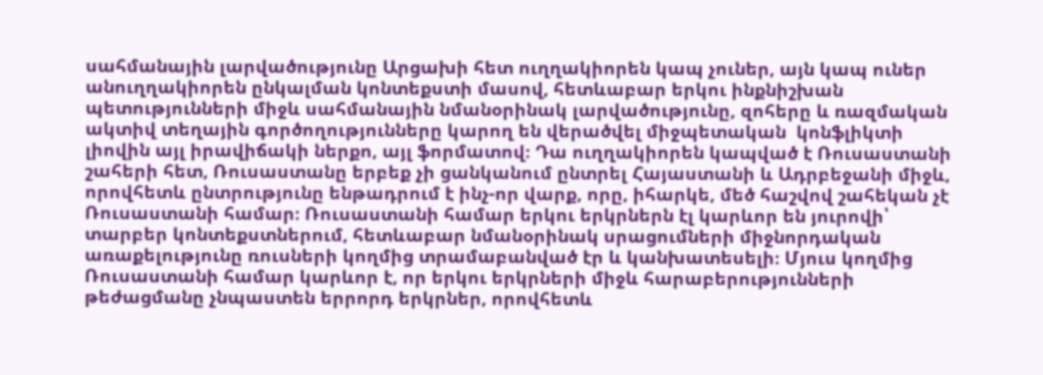սահմանային լարվածությունը Արցախի հետ ուղղակիորեն կապ չուներ, այն կապ ուներ անուղղակիորեն ընկալման կոնտեքստի մասով, հետևաբար երկու ինքնիշխան պետությունների միջև սահմանային նմանօրինակ լարվածությունը, զոհերը և ռազմական ակտիվ տեղային գործողությունները կարող են վերածվել միջպետական  կոնֆլիկտի լիովին այլ իրավիճակի ներքո, այլ ֆորմատով։ Դա ուղղակիորեն կապված է Ռուսաստանի շահերի հետ, Ռուսաստանը երբեք չի ցանկանում ընտրել Հայաստանի և Ադրբեջանի միջև, որովհետև ընտրությունը ենթադրում է ինչ-որ վարք, որը, իհարկե, մեծ հաշվով շահեկան չէ Ռուսաստանի համար։ Ռուսաստանի համար երկու երկրներն էլ կարևոր են յուրովի՝ տարբեր կոնտեքստներում, հետևաբար նմանօրինակ սրացումների միջնորդական առաքելությունը ռուսների կողմից տրամաբանված էր և կանխատեսելի։ Մյուս կողմից  Ռուսաստանի համար կարևոր է, որ երկու երկրների միջև հարաբերությունների թեժացմանը չնպաստեն երրորդ երկրներ, որովհետև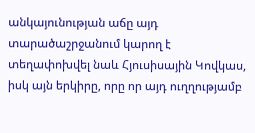անկայունության աճը այդ տարածաշրջանում կարող է տեղափոխվել նաև Հյուսիսային Կովկաս, իսկ այն երկիրը, որը որ այդ ուղղությամբ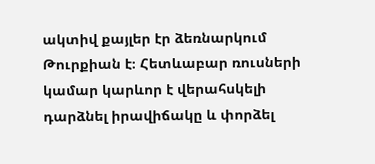ակտիվ քայլեր էր ձեռնարկում Թուրքիան է։ Հետևաբար ռուսների կամար կարևոր է վերահսկելի դարձնել իրավիճակը և փորձել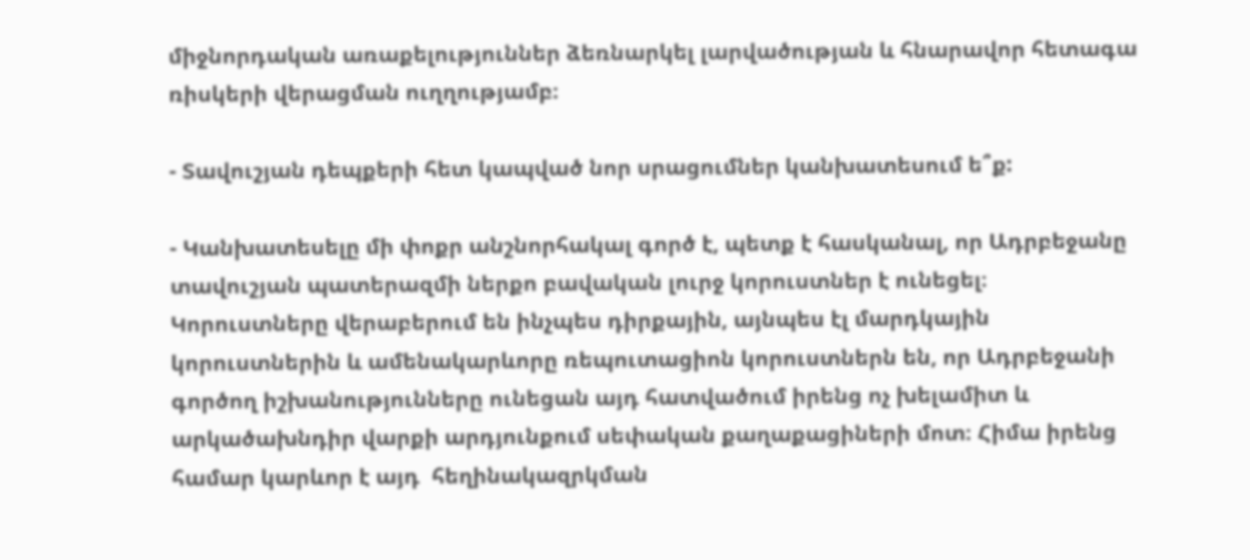միջնորդական առաքելություններ ձեռնարկել լարվածության և հնարավոր հետագա ռիսկերի վերացման ուղղությամբ։

- Տավուշյան դեպքերի հետ կապված նոր սրացումներ կանխատեսում ե՞ք:

- Կանխատեսելը մի փոքր անշնորհակալ գործ է, պետք է հասկանալ, որ Ադրբեջանը տավուշյան պատերազմի ներքո բավական լուրջ կորուստներ է ունեցել։ Կորուստները վերաբերում են ինչպես դիրքային, այնպես էլ մարդկային կորուստներին և ամենակարևորը ռեպուտացիոն կորուստներն են, որ Ադրբեջանի գործող իշխանությունները ունեցան այդ հատվածում իրենց ոչ խելամիտ և արկածախնդիր վարքի արդյունքում սեփական քաղաքացիների մոտ։ Հիմա իրենց համար կարևոր է այդ  հեղինակազրկման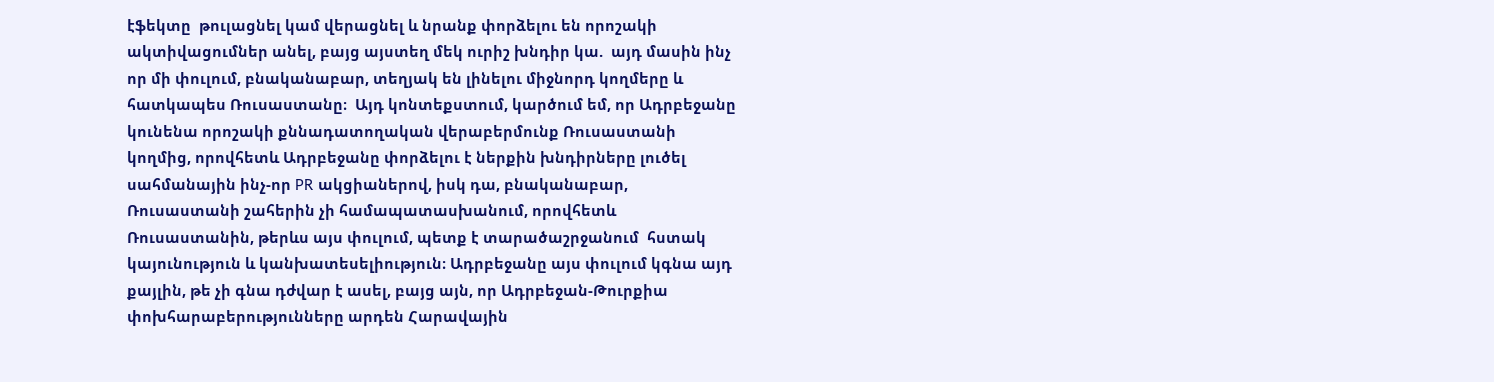էֆեկտը  թուլացնել կամ վերացնել և նրանք փորձելու են որոշակի ակտիվացումներ անել, բայց այստեղ մեկ ուրիշ խնդիր կա.  այդ մասին ինչ որ մի փուլում, բնականաբար, տեղյակ են լինելու միջնորդ կողմերը և հատկապես Ռուսաստանը։  Այդ կոնտեքստում, կարծում եմ, որ Ադրբեջանը կունենա որոշակի քննադատողական վերաբերմունք Ռուսաստանի կողմից, որովհետև Ադրբեջանը փորձելու է ներքին խնդիրները լուծել սահմանային ինչ-որ PR ակցիաներով, իսկ դա, բնականաբար, Ռուսաստանի շահերին չի համապատասխանում, որովհետև Ռուսաստանին, թերևս այս փուլում, պետք է տարածաշրջանում  հստակ կայունություն և կանխատեսելիություն։ Ադրբեջանը այս փուլում կգնա այդ քայլին, թե չի գնա դժվար է ասել, բայց այն, որ Ադրբեջան-Թուրքիա փոխհարաբերությունները արդեն Հարավային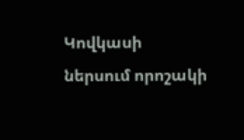Կովկասի ներսում որոշակի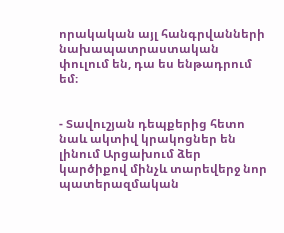որակական այլ հանգրվանների նախապատրաստական փուլում են, դա ես ենթադրում եմ։


- Տավուշյան դեպքերից հետո նաև ակտիվ կրակոցներ են լինում Արցախում ձեր կարծիքով մինչև տարեվերջ նոր պատերազմական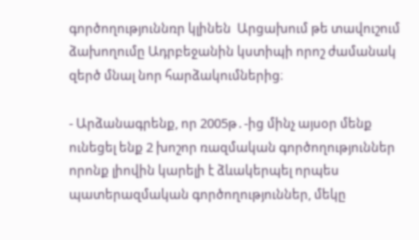գործողություննռր կլինեն  Արցախում թե տավուշում ձախողումը Ադրբեջանին կստիպի որոշ ժամանակ զերծ մնալ նոր հարձակումներից։

- Արձանագրենք, որ 2005թ․-ից մինչ այսօր մենք ունեցել ենք 2 խոշոր ռազմական գործողություններ որոնք լիովին կարելի է ձևակերպել որպես պատերազմական գործողություններ, մեկը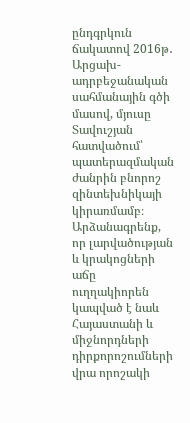ընդգրկուն ճակատով 2016թ․ Արցախ-ադրբեջանական սահմանային գծի մասով, մյուսը Տավուշյան հատվածում՝ պատերազմական ժանրին բնորոշ զինտեխնիկայի կիրառմամբ։ Արձանագրենք, որ լարվածության և կրակոցների աճը ուղղակիորեն կապված է նաև Հայաստանի և միջնորդների դիրքորոշումների վրա որոշակի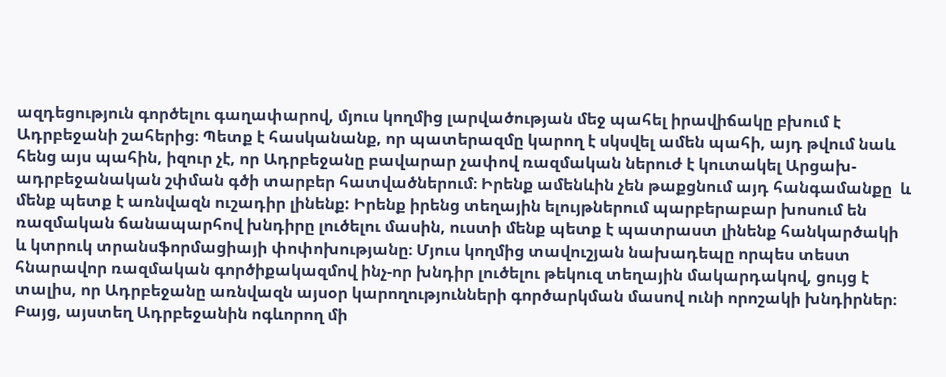ազդեցություն գործելու գաղափարով, մյուս կողմից լարվածության մեջ պահել իրավիճակը բխում է Ադրբեջանի շահերից։ Պետք է հասկանանք, որ պատերազմը կարող է սկսվել ամեն պահի, այդ թվում նաև հենց այս պահին, իզուր չէ, որ Ադրբեջանը բավարար չափով ռազմական ներուժ է կուտակել Արցախ-ադրբեջանական շփման գծի տարբեր հատվածներում։ Իրենք ամենևին չեն թաքցնում այդ հանգամանքը  և մենք պետք է առնվազն ուշադիր լինենք: Իրենք իրենց տեղային ելույթներում պարբերաբար խոսում են ռազմական ճանապարհով խնդիրը լուծելու մասին, ուստի մենք պետք է պատրաստ լինենք հանկարծակի և կտրուկ տրանսֆորմացիայի փոփոխությանը։ Մյուս կողմից տավուշյան նախադեպը որպես տեստ հնարավոր ռազմական գործիքակազմով ինչ-որ խնդիր լուծելու թեկուզ տեղային մակարդակով, ցույց է տալիս, որ Ադրբեջանը առնվազն այսօր կարողությունների գործարկման մասով ունի որոշակի խնդիրներ։ Բայց, այստեղ Ադրբեջանին ոգևորող մի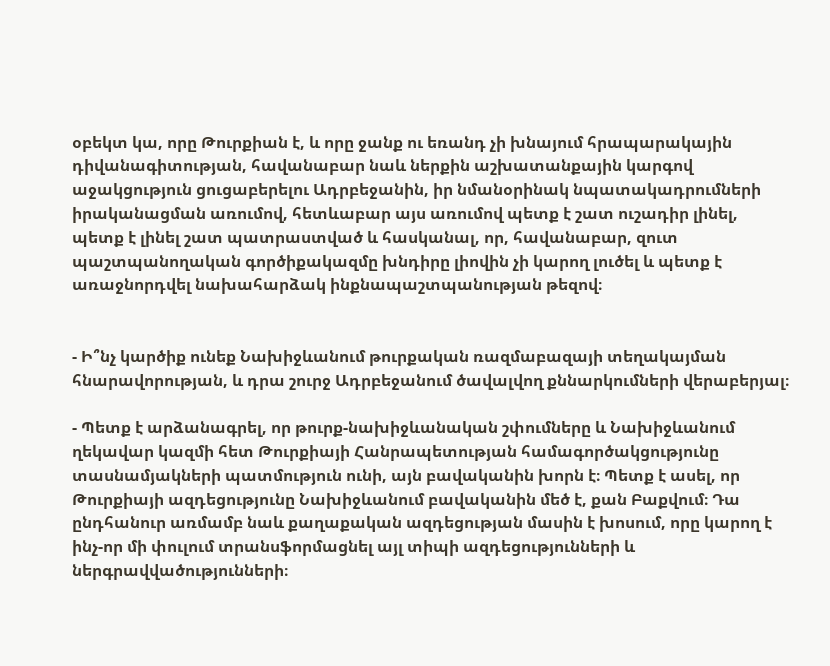օբեկտ կա, որը Թուրքիան է, և որը ջանք ու եռանդ չի խնայում հրապարակային դիվանագիտության, հավանաբար նաև ներքին աշխատանքային կարգով աջակցություն ցուցաբերելու Ադրբեջանին, իր նմանօրինակ նպատակադրումների իրականացման առումով, հետևաբար այս առումով պետք է շատ ուշադիր լինել, պետք է լինել շատ պատրաստված և հասկանալ, որ, հավանաբար, զուտ պաշտպանողական գործիքակազմը խնդիրը լիովին չի կարող լուծել և պետք է առաջնորդվել նախահարձակ ինքնապաշտպանության թեզով։


- Ի՞նչ կարծիք ունեք Նախիջևանում թուրքական ռազմաբազայի տեղակայման հնարավորության, և դրա շուրջ Ադրբեջանում ծավալվող քննարկումների վերաբերյալ։

- Պետք է արձանագրել, որ թուրք-նախիջևանական շփումները և Նախիջևանում ղեկավար կազմի հետ Թուրքիայի Հանրապետության համագործակցությունը տասնամյակների պատմություն ունի, այն բավականին խորն է։ Պետք է ասել, որ Թուրքիայի ազդեցությունը Նախիջևանում բավականին մեծ է, քան Բաքվում։ Դա ընդհանուր առմամբ նաև քաղաքական ազդեցության մասին է խոսում, որը կարող է ինչ-որ մի փուլում տրանսֆորմացնել այլ տիպի ազդեցությունների և ներգրավվածությունների։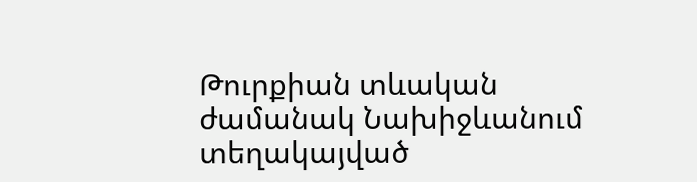Թուրքիան տևական ժամանակ Նախիջևանում տեղակայված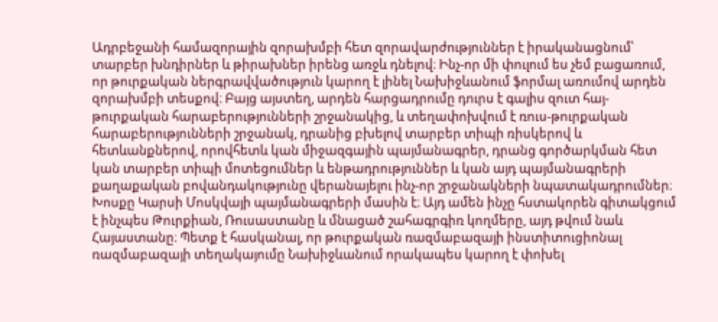Ադրբեջանի համազորային զորախմբի հետ զորավարժություններ է իրականացնում՝ տարբեր խնդիրներ և թիրախներ իրենց առջև դնելով։ Ինչ-որ մի փուլում ես չեմ բացառում, որ թուրքական ներգրավվածություն կարող է լինել Նախիջևանում ֆորմալ առումով արդեն զորախմբի տեսքով։ Բայց այստեղ, արդեն հարցադրումը դուրս է գալիս զուտ հայ-թուրքական հարաբերությունների շրջանակից, և տեղափոխվում է ռուս-թուրքական հարաբերությունների շրջանակ, դրանից բխելով տարբեր տիպի ռիսկերով և հետևանքներով, որովհետև կան միջազգային պայմանագրեր, դրանց գործարկման հետ կան տարբեր տիպի մոտեցումներ և ենթադրություններ և կան այդ պայմանագրերի քաղաքական բովանդակությունը վերանայելու ինչ-որ շրջանակների նպատակադրումներ։ Խոսքը Կարսի Մոսկվայի պայմանագրերի մասին է։ Այդ ամեն ինչը հստակորեն գիտակցում է ինչպես Թուրքիան, Ռուսաստանը և մնացած շահագրգիռ կողմերը, այդ թվում նաև Հայաստանը։ Պետք է հասկանալ, որ թուրքական ռազմաբազայի ինստիտուցիոնալ ռազմաբազայի տեղակայումը Նախիջևանում որակապես կարող է փոխել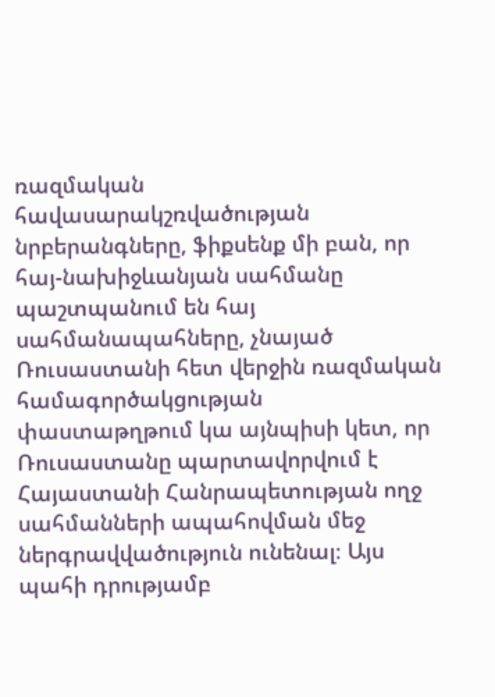ռազմական հավասարակշռվածության նրբերանգները, ֆիքսենք մի բան, որ հայ-նախիջևանյան սահմանը պաշտպանում են հայ սահմանապահները, չնայած Ռուսաստանի հետ վերջին ռազմական համագործակցության փաստաթղթում կա այնպիսի կետ, որ Ռուսաստանը պարտավորվում է Հայաստանի Հանրապետության ողջ սահմանների ապահովման մեջ ներգրավվածություն ունենալ։ Այս պահի դրությամբ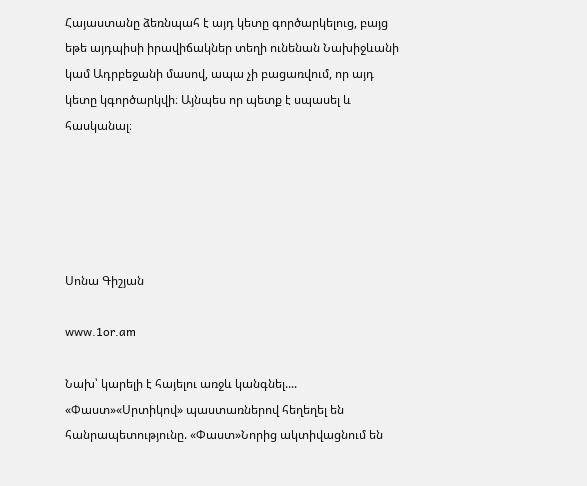Հայաստանը ձեռնպահ է այդ կետը գործարկելուց, բայց եթե այդպիսի իրավիճակներ տեղի ունենան Նախիջևանի կամ Ադրբեջանի մասով, ապա չի բացառվում, որ այդ կետը կգործարկվի։ Այնպես որ պետք է սպասել և հասկանալ։





Սոնա Գիշյան

www.1or.am

Նախ՝ կարելի է հայելու առջև կանգնել.... «Փաստ»«Սրտիկով» պաստառներով հեղեղել են հանրապետությունը. «Փաստ»Նորից ակտիվացնում են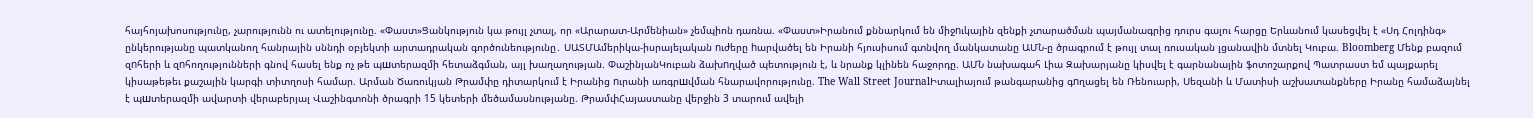հայհոյախոսությունը, չարությունն ու ատելությունը. «Փաստ»Ցանկություն կա թույլ չտալ, որ «Արարատ-Արմենիան» չեմպիոն դառնա. «Փաստ»Իրանում քննարկում են միջnւկային զենքի չտարածման պայմանագրից դուրս գալու հարցը Երևանում կասեցվել է «Սդ Հոլդինգ» ընկերությանը պատկանող հանրային սննդի օբյեկտի արտադրական գործունեությունը․ ՍԱՏՄԱմերիկա-իսրայելական nւժերը hարվածել են Իրանի հյուսիսում գտնվող մանկատանը ԱՄՆ-ը ծրագրում է թույլ տալ ռուսական լցանավին մտնել Կուբա. Bloomberg Մենք բազում զnհերի և զnհողությունների գնով հասել ենք ոչ թե պшտերազմի հետաձգման, այլ խաղաղության. ՓաշինյանԿուբան ձախnղված պետություն է, և նրանք կլինեն հաջորդը. ԱՄՆ նախագահ Լիա Զախարյանը կիսվել է գարնանային ֆոտոշարքով Պատրաստ եմ պայքարել կիսաթեթեւ քաշային կարգի տիտղոսի համար. Արման Ծառուկյան Թրամփը դիտարկում է Իրանից nւրանի առգրшվման հնարավորությունը. The Wall Street JournalԻտալիայում թանգարանից գnղացել են Ռենուարի, Սեզանի և Մատիսի աշխատանքները Իրանը համաձայնել է պшտերազմի ավարտի վերաբերյալ Վաշինգտոնի ծրագրի 15 կետերի մեծամասնությանը. ԹրամփՀայաստանը վերջին 3 տարում ավելի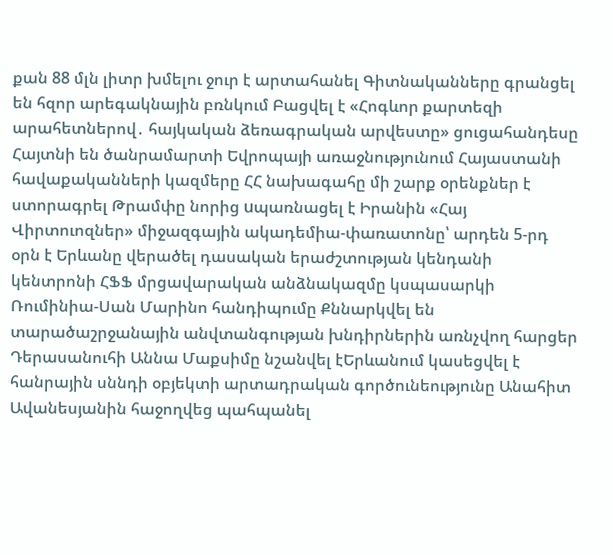քան 88 մլն լիտր խմելու ջուր է արտահանել Գիտնականները գրանցել են հզոր արեգակնային բռնկում Բացվել է «Հոգևոր քարտեզի արահետներով․ հայկական ձեռագրական արվեստը» ցուցահանդեսը Հայտնի են ծանրամարտի Եվրոպայի առաջնությունում Հայաստանի հավաքականների կազմերը ՀՀ նախագահը մի շարք օրենքներ է ստորագրել Թրամփը նորից uպառնացել է Իրանին «Հայ Վիրտուոզներ» միջազգային ակադեմիա-փառատոնը՝ արդեն 5-րդ օրն է Երևանը վերածել դասական երաժշտության կենդանի կենտրոնի ՀՖՖ մրցավարական անձնակազմը կսպասարկի Ռումինիա-Սան Մարինո հանդիպումը Քննարկվել են տարածաշրջանային անվտանգության խնդիրներին առնչվող հարցեր Դերասանուհի Աննա Մաքսիմը նշանվել էԵրևանում կասեցվել է հանրային սննդի օբյեկտի արտադրական գործունեությունը Անահիտ Ավանեսյանին հաջողվեց պահպանել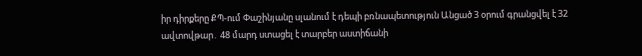իր դիրքերը ՔՊ-ում Փաշինյանը սլանում է դեպի բռնապետություն Անցած 3 օրում գրանցվել է 32 ավտովթար․ 48 մարդ ստացել է տարբեր աստիճանի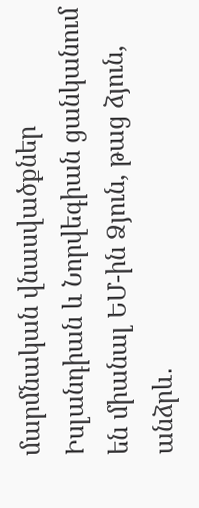մարմնական վնասվածքներ Իսլանդիան և Նորվեգիան ցանկանում են միանալ ԵՄ-ին Ձյուն, թաց ձյուն, անձրև․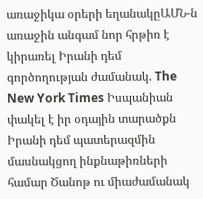առաջիկա օրերի եղանակըԱՄՆ-ն առաջին անգամ նոր հրթիռ է կիրառել Իրանի դեմ գործողության ժամանակ. The New York Times Իսպանիան փակել է իր օդային տարածքն Իրանի դեմ պատերազմին մասնակցող ինքնաթիռների համար Ծանոթ ու միաժամանակ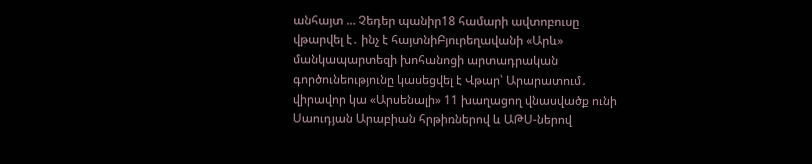անհայտ … Չեդեր պանիր18 համարի ավտոբուսը վթարվել է․ ինչ է հայտնիԲյուրեղավանի «Արև» մանկապարտեզի խոհանոցի արտադրական գործունեությունը կասեցվել է Վթար՝ Արարատում․ վիրավոր կա «Արսենալի» 11 խաղացող վնասվածք ունի Սաուդյան Արաբիան հրթիռներով և ԱԹՍ-ներով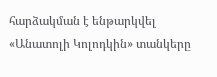հարձակման է ենթարկվել «Անատոլի Կոլոդկին» տանկերը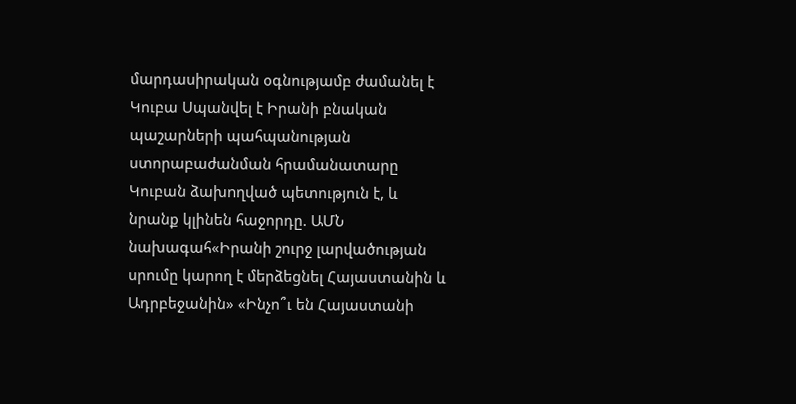մարդասիրական օգնությամբ ժամանել է Կուբա Սպանվել է Իրանի բնական պաշարների պահպանության ստորաբաժանման հրամանատարը Կուբան ձախnղված պետություն է, և նրանք կլինեն հաջորդը. ԱՄՆ նախագահ«Իրանի շուրջ լարվածության սրումը կարող է մերձեցնել Հայաստանին և Ադրբեջանին» «Ինչո՞ւ են Հայաստանի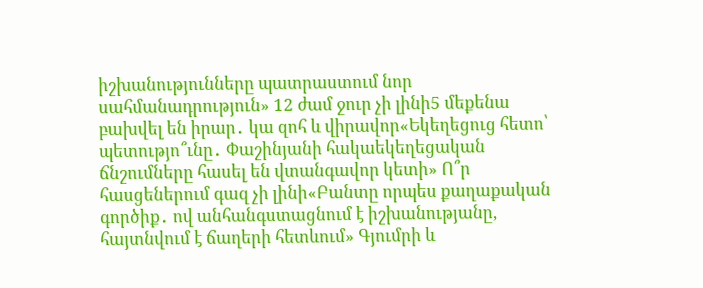իշխանությունները պատրաստում նոր սահմանադրություն» 12 ժամ ջուր չի լինի5 մեքենա բախվել են իրար․ կա զոհ և վիրավոր«Եկեղեցուց հետո՝ պետությո՞ւնը․ Փաշինյանի հակաեկեղեցական ճնշումները հասել են վտանգավոր կետի» Ո՞ր հասցեներում գազ չի լինի«Բանտը որպես քաղաքական գործիք․ ով անհանգստացնում է իշխանությանը, հայտնվում է ճաղերի հետևում» Գյումրի և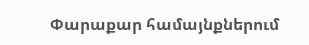Փարաքար համայնքներում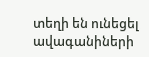տեղի են ունեցել ավագանիների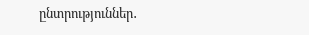ընտրություններ․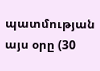պատմության այս օրը (30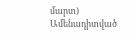մարտ)
Ամենադիտված